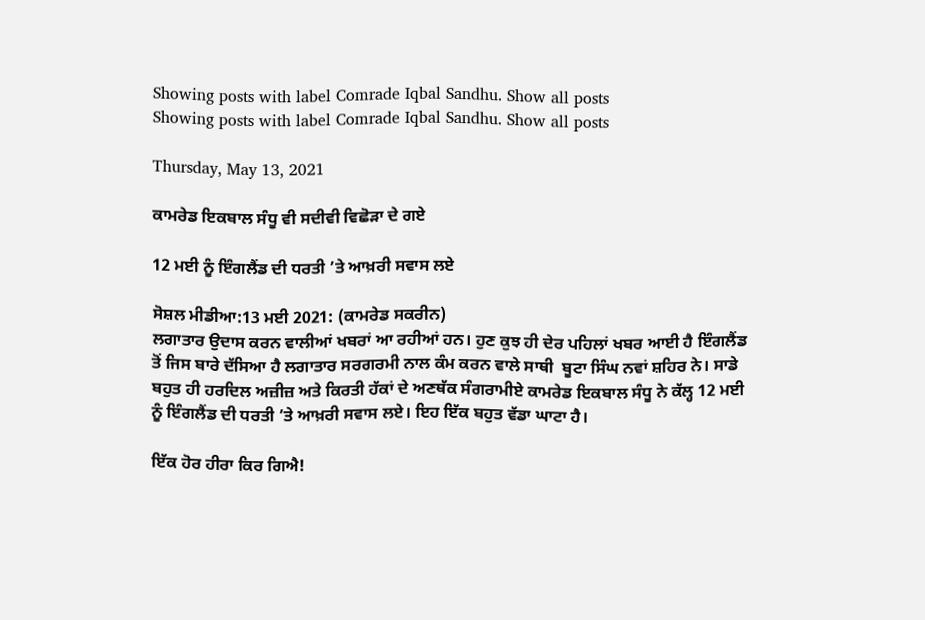Showing posts with label Comrade Iqbal Sandhu. Show all posts
Showing posts with label Comrade Iqbal Sandhu. Show all posts

Thursday, May 13, 2021

ਕਾਮਰੇਡ ਇਕਬਾਲ ਸੰਧੂ ਵੀ ਸਦੀਵੀ ਵਿਛੋੜਾ ਦੇ ਗਏ

12 ਮਈ ਨੂੰ ਇੰਗਲੈਂਡ ਦੀ ਧਰਤੀ ’ਤੇ ਆਖ਼ਰੀ ਸਵਾਸ ਲਏ

ਸੋਸ਼ਲ ਮੀਡੀਆ:13 ਮਈ 2021: (ਕਾਮਰੇਡ ਸਕਰੀਨ)
ਲਗਾਤਾਰ ਉਦਾਸ ਕਰਨ ਵਾਲੀਆਂ ਖਬਰਾਂ ਆ ਰਹੀਆਂ ਹਨ। ਹੁਣ ਕੁਝ ਹੀ ਦੇਰ ਪਹਿਲਾਂ ਖਬਰ ਆਈ ਹੈ ਇੰਗਲੈਂਡ ਤੋਂ ਜਿਸ ਬਾਰੇ ਦੱਸਿਆ ਹੈ ਲਗਾਤਾਰ ਸਰਗਰਮੀ ਨਾਲ ਕੰਮ ਕਰਨ ਵਾਲੇ ਸਾਥੀ  ਬੂਟਾ ਸਿੰਘ ਨਵਾਂ ਸ਼ਹਿਰ ਨੇ। ਸਾਡੇ ਬਹੁਤ ਹੀ ਹਰਦਿਲ ਅਜ਼ੀਜ਼ ਅਤੇ ਕਿਰਤੀ ਹੱਕਾਂ ਦੇ ਅਣਥੱਕ ਸੰਗਰਾਮੀਏ ਕਾਮਰੇਡ ਇਕਬਾਲ ਸੰਧੂ ਨੇ ਕੱਲ੍ਹ 12 ਮਈ ਨੂੰ ਇੰਗਲੈਂਡ ਦੀ ਧਰਤੀ ’ਤੇ ਆਖ਼ਰੀ ਸਵਾਸ ਲਏ। ਇਹ ਇੱਕ ਬਹੁਤ ਵੱਡਾ ਘਾਟਾ ਹੈ।

ਇੱਕ ਹੋਰ ਹੀਰਾ ਕਿਰ ਗਿਐ!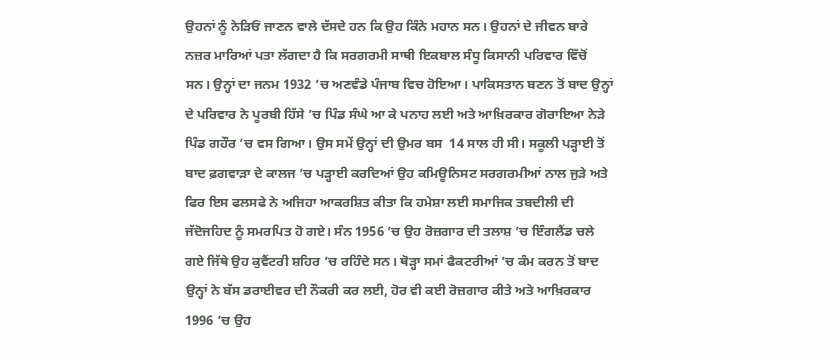ਉਹਨਾਂ ਨੂੰ ਨੇੜਿਓਂ ਜਾਣਨ ਵਾਲੇ ਦੱਸਦੇ ਹਨ ਕਿ ਉਹ ਕਿੰਨੇ ਮਹਾਨ ਸਨ। ਉਹਨਾਂ ਦੇ ਜੀਵਨ ਬਾਰੇ ਨਜ਼ਰ ਮਾਰਿਆਂ ਪਤਾ ਲੱਗਦਾ ਹੈ ਕਿ ਸਰਗਰਮੀ ਸਾਥੀ ਇਕਬਾਲ ਸੰਧੂ ਕਿਸਾਨੀ ਪਰਿਵਾਰ ਵਿੱਚੋਂ ਸਨ। ਉਨ੍ਹਾਂ ਦਾ ਜਨਮ 1932 ’ਚ ਅਣਵੰਡੇ ਪੰਜਾਬ ਵਿਚ ਹੋਇਆ। ਪਾਕਿਸਤਾਨ ਬਣਨ ਤੋਂ ਬਾਦ ਉਨ੍ਹਾਂ ਦੇ ਪਰਿਵਾਰ ਨੇ ਪੂਰਬੀ ਹਿੱਸੇ ’ਚ ਪਿੰਡ ਸੰਘੇ ਆ ਕੇ ਪਨਾਹ ਲਈ ਅਤੇ ਆਖ਼ਿਰਕਾਰ ਗੋਰਾਇਆ ਨੇੜੇ ਪਿੰਡ ਗਹੌਰ ’ਚ ਵਸ ਗਿਆ। ਉਸ ਸਮੇਂ ਉਨ੍ਹਾਂ ਦੀ ਉਮਰ ਬਸ  14 ਸਾਲ ਹੀ ਸੀ। ਸਕੂਲੀ ਪੜ੍ਹਾਈ ਤੋਂ ਬਾਦ ਫ਼ਗਵਾੜਾ ਦੇ ਕਾਲਜ ’ਚ ਪੜ੍ਹਾਈ ਕਰਦਿਆਂ ਉਹ ਕਮਿਊਨਿਸਟ ਸਰਗਰਮੀਆਂ ਨਾਲ ਜੁੜੇ ਅਤੇ ਫਿਰ ਇਸ ਫਲਸਫੇ ਨੇ ਅਜਿਹਾ ਆਕਰਸ਼ਿਤ ਕੀਤਾ ਕਿ ਹਮੇਸ਼ਾ ਲਈ ਸਮਾਜਿਕ ਤਬਦੀਲੀ ਦੀ ਜੱਦੋਜਹਿਦ ਨੂੰ ਸਮਰਪਿਤ ਹੋ ਗਏ। ਸੰਨ 1956 ’ਚ ਉਹ ਰੋਜ਼ਗਾਰ ਦੀ ਤਲਾਸ਼ ’ਚ ਇੰਗਲੈਂਡ ਚਲੇ ਗਏ ਜਿੱਥੇ ਉਹ ਕੁਵੈਂਟਰੀ ਸ਼ਹਿਰ ’ਚ ਰਹਿੰਦੇ ਸਨ। ਥੋੜ੍ਹਾ ਸਮਾਂ ਫੈਕਟਰੀਆਂ ’ਚ ਕੰਮ ਕਰਨ ਤੋਂ ਬਾਦ  ਉਨ੍ਹਾਂ ਨੇ ਬੱਸ ਡਰਾਈਵਰ ਦੀ ਨੌਕਰੀ ਕਰ ਲਈ, ਹੋਰ ਵੀ ਕਈ ਰੋਜ਼ਗਾਰ ਕੀਤੇ ਅਤੇ ਆਖ਼ਿਰਕਾਰ 1996 ’ਚ ਉਹ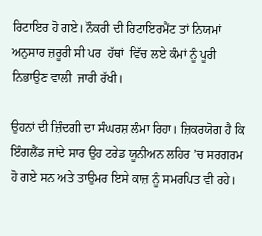ਰਿਟਾਇਰ ਹੋ ਗਏ। ਨੌਕਰੀ ਦੀ ਰਿਟਾਇਰਮੈਂਟ ਤਾਂ ਨਿਯਮਾਂ ਅਨੁਸਾਰ ਜ਼ਰੂਰੀ ਸੀ ਪਰ  ਹੱਥਾਂ  ਵਿੱਚ ਲਏ ਕੰਮਾਂ ਨੂੰ ਪੂਰੀ  ਨਿਭਾਉਣ ਵਾਲੀ  ਜਾਰੀ ਰੱਖੀ।

ਉਹਨਾਂ ਦੀ ਜ਼ਿੰਦਗੀ ਦਾ ਸੰਘਰਸ਼ ਲੰਮਾ ਰਿਹਾ। ਜ਼ਿਕਰਯੋਗ ਹੈ ਕਿ ਇੰਗਲੈਂਡ ਜਾਂਦੇ ਸਾਰ ਉਹ ਟਰੇਡ ਯੂਨੀਅਨ ਲਹਿਰ ’ਚ ਸਰਗਰਮ ਹੋ ਗਏ ਸਨ ਅਤੇ ਤਾਉਮਰ ਇਸੇ ਕਾਜ਼ ਨੂੰ ਸਮਰਪਿਤ ਵੀ ਰਹੇ।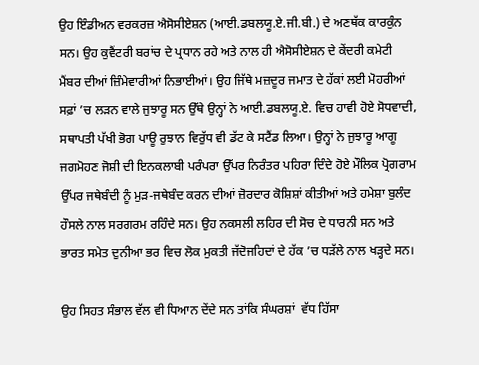ਉਹ ਇੰਡੀਅਨ ਵਰਕਰਜ਼ ਐਸੋਸੀਏਸ਼ਨ (ਆਈ.ਡਬਲਯੂ.ਏ.ਜੀ.ਬੀ.) ਦੇ ਅਣਥੱਕ ਕਾਰਕੁੰਨ ਸਨ। ਉਹ ਕੁਵੈਂਟਰੀ ਬਰਾਂਚ ਦੇ ਪ੍ਰਧਾਨ ਰਹੇ ਅਤੇ ਨਾਲ ਹੀ ਐਸੋਸੀਏਸ਼ਨ ਦੇ ਕੇਂਦਰੀ ਕਮੇਟੀ ਮੈਂਬਰ ਦੀਆਂ ਜ਼ਿੰਮੇਵਾਰੀਆਂ ਨਿਭਾਈਆਂ। ਉਹ ਜਿੱਥੇ ਮਜ਼ਦੂਰ ਜਮਾਤ ਦੇ ਹੱਕਾਂ ਲਈ ਮੋਹਰੀਆਂ ਸਫ਼ਾਂ ’ਚ ਲੜਨ ਵਾਲੇ ਜੁਝਾਰੂ ਸਨ ਉੱਥੇ ਉਨ੍ਹਾਂ ਨੇ ਆਈ.ਡਬਲਯੂ.ਏ. ਵਿਚ ਹਾਵੀ ਹੋਏ ਸੋਧਵਾਦੀ, ਸਥਾਪਤੀ ਪੱਖੀ ਭੋਗ ਪਾਊ ਰੁਝਾਨ ਵਿਰੁੱਧ ਵੀ ਡੱਟ ਕੇ ਸਟੈਂਡ ਲਿਆ। ਉਨ੍ਹਾਂ ਨੇ ਜੁਝਾਰੂ ਆਗੂ ਜਗਮੋਹਣ ਜੋਸ਼ੀ ਦੀ ਇਨਕਲਾਬੀ ਪਰੰਪਰਾ ਉੱਪਰ ਨਿਰੰਤਰ ਪਹਿਰਾ ਦਿੰਦੇ ਹੋਏ ਮੌਲਿਕ ਪ੍ਰੋਗਰਾਮ ਉੱਪਰ ਜਥੇਬੰਦੀ ਨੂੰ ਮੁੜ-ਜਥੇਬੰਦ ਕਰਨ ਦੀਆਂ ਜ਼ੋਰਦਾਰ ਕੋਸ਼ਿਸ਼ਾਂ ਕੀਤੀਆਂ ਅਤੇ ਹਮੇਸ਼ਾ ਬੁਲੰਦ ਹੌਸਲੇ ਨਾਲ ਸਰਗਰਮ ਰਹਿੰਦੇ ਸਨ। ਉਹ ਨਕਸਲੀ ਲਹਿਰ ਦੀ ਸੋਚ ਦੇ ਧਾਰਨੀ ਸਨ ਅਤੇ ਭਾਰਤ ਸਮੇਤ ਦੁਨੀਆ ਭਰ ਵਿਚ ਲੋਕ ਮੁਕਤੀ ਜੱਦੋਜਹਿਦਾਂ ਦੇ ਹੱਕ ’ਚ ਧੜੱਲੇ ਨਾਲ ਖੜ੍ਹਦੇ ਸਨ।

ਉਹ ਸਿਹਤ ਸੰਭਾਲ ਵੱਲ ਵੀ ਧਿਆਨ ਦੇਂਦੇ ਸਨ ਤਾਂਕਿ ਸੰਘਰਸ਼ਾਂ  ਵੱਧ ਹਿੱਸਾ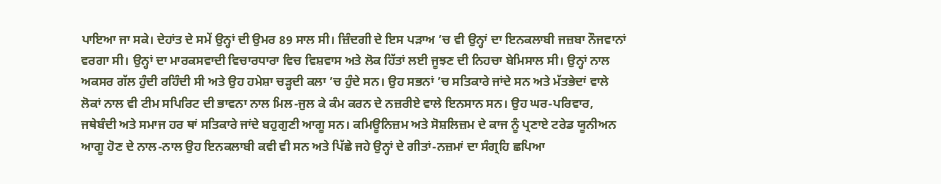ਪਾਇਆ ਜਾ ਸਕੇ। ਦੇਹਾਂਤ ਦੇ ਸਮੇਂ ਉਨ੍ਹਾਂ ਦੀ ਉਮਰ 89 ਸਾਲ ਸੀ। ਜ਼ਿੰਦਗੀ ਦੇ ਇਸ ਪੜਾਅ ’ਚ ਵੀ ਉਨ੍ਹਾਂ ਦਾ ਇਨਕਲਾਬੀ ਜਜ਼ਬਾ ਨੌਜਵਾਨਾਂ ਵਰਗਾ ਸੀ। ਉਨ੍ਹਾਂ ਦਾ ਮਾਰਕਸਵਾਦੀ ਵਿਚਾਰਧਾਰਾ ਵਿਚ ਵਿਸ਼ਵਾਸ ਅਤੇ ਲੋਕ ਹਿੱਤਾਂ ਲਈ ਜੂਝਣ ਦੀ ਨਿਹਚਾ ਬੇਮਿਸਾਲ ਸੀ। ਉਨ੍ਹਾਂ ਨਾਲ ਅਕਸਰ ਗੱਲ ਹੁੰਦੀ ਰਹਿੰਦੀ ਸੀ ਅਤੇ ਉਹ ਹਮੇਸ਼ਾ ਚੜ੍ਹਦੀ ਕਲਾ ’ਚ ਹੁੰਦੇ ਸਨ। ਉਹ ਸਭਨਾਂ ’ਚ ਸਤਿਕਾਰੇ ਜਾਂਦੇ ਸਨ ਅਤੇ ਮੱਤਭੇਦਾਂ ਵਾਲੇ ਲੋਕਾਂ ਨਾਲ ਵੀ ਟੀਮ ਸਪਿਰਿਟ ਦੀ ਭਾਵਨਾ ਨਾਲ ਮਿਲ-ਜੁਲ ਕੇ ਕੰਮ ਕਰਨ ਦੇ ਨਜ਼ਰੀਏ ਵਾਲੇ ਇਨਸਾਨ ਸਨ। ਉਹ ਘਰ-ਪਰਿਵਾਰ, ਜਥੇਬੰਦੀ ਅਤੇ ਸਮਾਜ ਹਰ ਥਾਂ ਸਤਿਕਾਰੇ ਜਾਂਦੇ ਬਹੁਗੁਣੀ ਆਗੂ ਸਨ। ਕਮਿਊਨਿਜ਼ਮ ਅਤੇ ਸੋਸ਼ਲਿਜ਼ਮ ਦੇ ਕਾਜ ਨੂੰ ਪ੍ਰਣਾਏ ਟਰੇਡ ਯੂਨੀਅਨ ਆਗੂ ਹੋਣ ਦੇ ਨਾਲ-ਨਾਲ ਉਹ ਇਨਕਲਾਬੀ ਕਵੀ ਵੀ ਸਨ ਅਤੇ ਪਿੱਛੇ ਜਹੇ ਉਨ੍ਹਾਂ ਦੇ ਗੀਤਾਂ-ਨਜ਼ਮਾਂ ਦਾ ਸੰਗ੍ਰਹਿ ਛਪਿਆ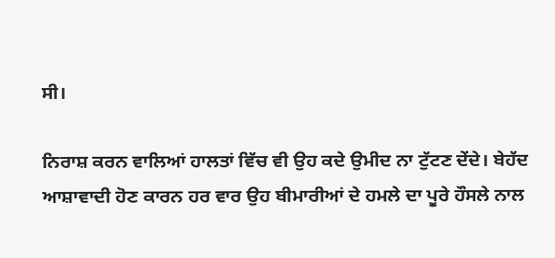ਸੀ।

ਨਿਰਾਸ਼ ਕਰਨ ਵਾਲਿਆਂ ਹਾਲਤਾਂ ਵਿੱਚ ਵੀ ਉਹ ਕਦੇ ਉਮੀਦ ਨਾ ਟੁੱਟਣ ਦੇਂਦੇ। ਬੇਹੱਦ ਆਸ਼ਾਵਾਦੀ ਹੋਣ ਕਾਰਨ ਹਰ ਵਾਰ ਉਹ ਬੀਮਾਰੀਆਂ ਦੇ ਹਮਲੇ ਦਾ ਪੂਰੇ ਹੌਸਲੇ ਨਾਲ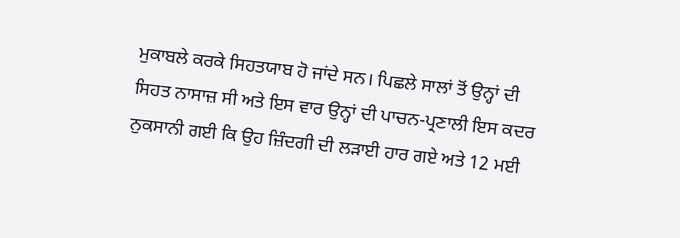ਮੁਕਾਬਲੇ ਕਰਕੇ ਸਿਹਤਯਾਬ ਹੋ ਜਾਂਦੇ ਸਨ। ਪਿਛਲੇ ਸਾਲਾਂ ਤੋਂ ਉਨ੍ਹਾਂ ਦੀ ਸਿਹਤ ਨਾਸਾਜ਼ ਸੀ ਅਤੇ ਇਸ ਵਾਰ ਉਨ੍ਹਾਂ ਦੀ ਪਾਚਨ-ਪ੍ਰਣਾਲੀ ਇਸ ਕਦਰ ਨੁਕਸਾਨੀ ਗਈ ਕਿ ਉਹ ਜ਼ਿੰਦਗੀ ਦੀ ਲੜਾਈ ਹਾਰ ਗਏ ਅਤੇ 12 ਮਈ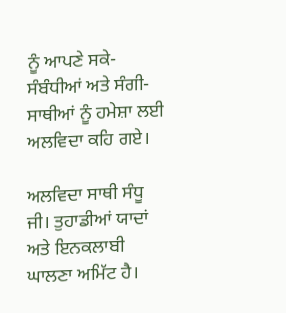ਨੂੰ ਆਪਣੇ ਸਕੇ-ਸੰਬੰਧੀਆਂ ਅਤੇ ਸੰਗੀ-ਸਾਥੀਆਂ ਨੂੰ ਹਮੇਸ਼ਾ ਲਈ ਅਲਵਿਦਾ ਕਹਿ ਗਏ।

ਅਲਵਿਦਾ ਸਾਥੀ ਸੰਧੂ ਜੀ। ਤੁਹਾਡੀਆਂ ਯਾਦਾਂ ਅਤੇ ਇਨਕਲਾਬੀ ਘਾਲਣਾ ਅਮਿੱਟ ਹੈ।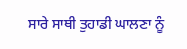ਸਾਰੇ ਸਾਥੀ ਤੁਹਾਡੀ ਘਾਲਣਾ ਨੂੰ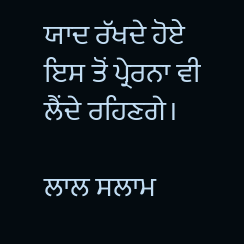ਯਾਦ ਰੱਖਦੇ ਹੋਏ ਇਸ ਤੋਂ ਪ੍ਰੇਰਨਾ ਵੀ ਲੈਂਦੇ ਰਹਿਣਗੇ।

ਲਾਲ ਸਲਾਮ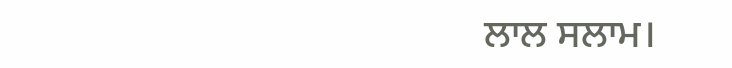ਲਾਲ ਸਲਾਮ।